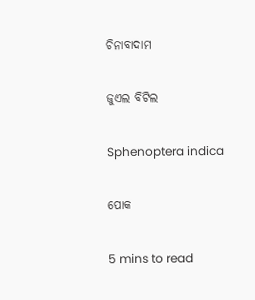ଚିନାବାଦାମ

ଜୁଏଲ ବିଟିଲ

Sphenoptera indica

ପୋକ

5 mins to read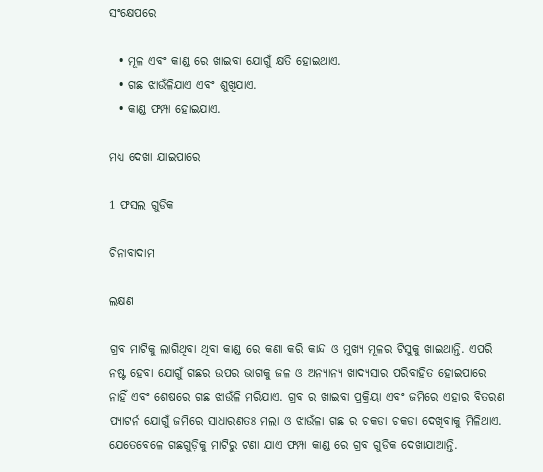ସଂକ୍ଷେପରେ

  • ମୂଳ ଏବଂ କାଣ୍ଡ ରେ ଖାଇବା ଯୋଗୁଁ କ୍ଷତି ହୋଇଥାଏ.
  • ଗଛ ଝାଉଁଳିଯାଏ ଏବଂ ଶୁଖିଯାଏ.
  • କାଣ୍ଡ ଫମ୍ପା ହୋଇଯାଏ.

ମଧ୍ୟ ଦେଖା ଯାଇପାରେ

1 ଫସଲ ଗୁଡିକ

ଚିନାବାଦାମ

ଲକ୍ଷଣ

ଗ୍ରବ ମାଟିକୁ ଲାଗିଥିବା ଥିବା କାଣ୍ଡ ରେ କଣା କରି କାନ୍ଦ ଓ ମୁଖ୍ୟ ମୂଳର ଟିସୁକୁ ଖାଇଥାନ୍ତି. ଏପରି ନଷ୍ଟ ହେବା ଯୋଗୁଁ ଗଛର ଉପର ଭାଗକୁ ଜଳ ଓ ଅନ୍ୟାନ୍ୟ ଖାଦ୍ୟସାର ପରିବାହିତ ହୋଇପାରେ ନାହିଁ ଏବଂ ଶେଷରେ ଗଛ ଝାଉଁଳି ମରିଯାଏ. ଗ୍ରବ ର ଖାଇବା ପ୍ରକ୍ରିୟା ଏବଂ ଜମିରେ ଏହାର ବିତରଣ ପ୍ୟାଟର୍ନ ଯୋଗୁଁ ଜମିରେ ସାଧାରଣତଃ ମଲା ଓ ଝାଉଁଳା ଗଛ ର ଚକଡା ଚକଡା ଦେଖିବାକୁ ମିଳିଥାଏ. ଯେତେବେଳେ ଗଛଗୁଡ଼ିକୁ ମାଟିରୁ ଟଣା ଯାଏ ଫମ୍ପା କାଣ୍ଡ ରେ ଗ୍ରବ ଗୁଡିକ ଦେଖାଯାଆନ୍ତି.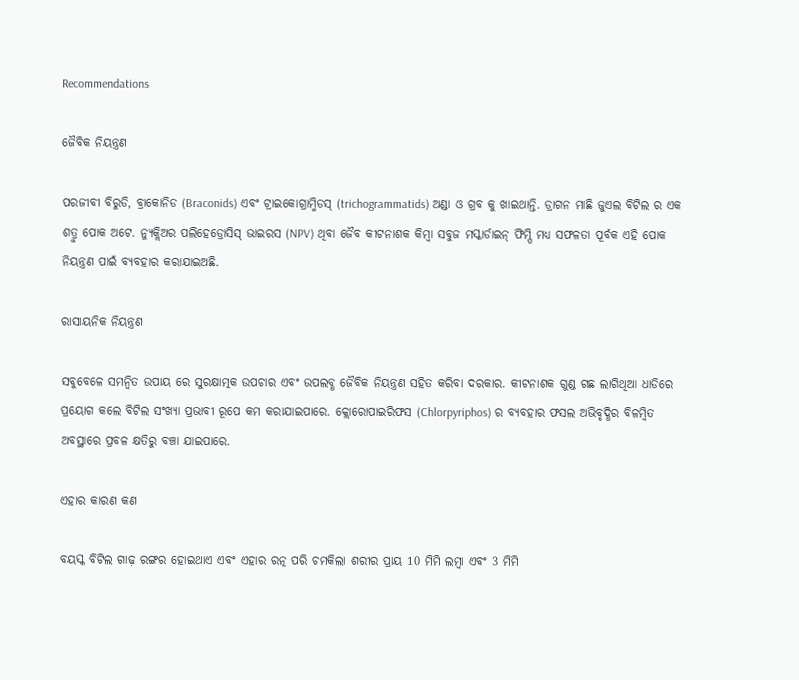Recommendations

ଜୈବିକ ନିୟନ୍ତ୍ରଣ

ପରଜୀବୀ ବିରୁଡି, ବ୍ରାକୋନିଡ (Braconids) ଏବଂ ଟ୍ରାଇକୋଗ୍ରାମ୍ମିଡସ୍ (trichogrammatids) ଅଣ୍ଡା ଓ ଗ୍ରବ କୁ ଖାଇଥାନ୍ତି. ଡ୍ରାଗନ ମାଛି ଜୁଏଲ ବିଟିଲ ର ଏକ ଶତ୍ରୁ ପୋକ ଅଟେ. ନ୍ୟୁକ୍ଲିଅର ପଲିହେଡ୍ରୋସିସ୍ ଭାଇରସ (NPV) ଥିବା ଜୈବ କୀଟନାଶକ କିମ୍ବା ସବୁଜ ମସ୍କାର୍ଡାଇନ୍ ଫିମ୍ପି ମଧ୍ୟ ସଫଳତା ପୂର୍ବକ ଏହି ପୋକ ନିୟନ୍ତ୍ରଣ ପାଇଁ ବ୍ୟବହାର କରାଯାଇଅଛି.

ରାସାୟନିକ ନିୟନ୍ତ୍ରଣ

ସବୁବେଳେ ସମନ୍ବିତ ଉପାୟ ରେ ସୁରକ୍ଷାତ୍ମକ ଉପଚାର ଏବଂ ଉପଲବ୍ଧ ଜୈବିକ ନିୟନ୍ତ୍ରଣ ସହିତ କରିବା ଦରକାର. କୀଟନାଶକ ଗୁଣ୍ଡ ଗଛ ଲାଗିଥିଆ ଧାଡିରେ ପ୍ରୟୋଗ କଲେ ବିଟିଲ ସଂଖ୍ୟା ପ୍ରଭାବୀ ରୂପେ କମ କରାଯାଇପାରେ. କ୍ଲୋରୋପାଇରିଫସ (Chlorpyriphos) ର ବ୍ୟବହାର ଫସଲ ଅଭିବୃଦ୍ଧିର ବିଳମ୍ବିତ ଅବସ୍ଥାରେ ପ୍ରବଳ କ୍ଷତିରୁ ବଞ୍ଚା ଯାଇପାରେ.

ଏହାର କାରଣ କଣ

ବୟସ୍କ ବିଟିଲ ଗାଢ଼ ରଙ୍ଗର ହୋଇଥାଏ ଏବଂ ଏହାର ରତ୍ନ ପରି ଚମକିଲା ଶରୀର ପ୍ରାୟ 10 ମିମି ଲମ୍ବା ଏବଂ 3 ମିମି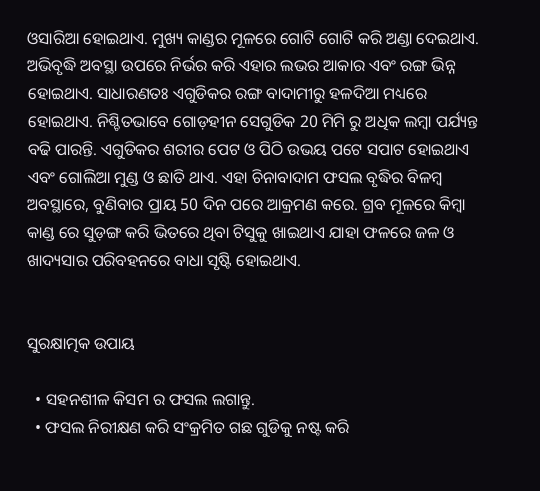ଓସାରିଆ ହୋଇଥାଏ. ମୁଖ୍ୟ କାଣ୍ଡର ମୂଳରେ ଗୋଟି ଗୋଟି କରି ଅଣ୍ଡା ଦେଇଥାଏ. ଅଭିବୃଦ୍ଧି ଅବସ୍ଥା ଉପରେ ନିର୍ଭର କରି ଏହାର ଲଭର ଆକାର ଏବଂ ରଙ୍ଗ ଭିନ୍ନ ହୋଇଥାଏ. ସାଧାରଣତଃ ଏଗୁଡିକର ରଙ୍ଗ ବାଦାମୀରୁ ହଳଦିଆ ମଧ୍ୟରେ ହୋଇଥାଏ. ନିଶ୍ଚିତଭାବେ ଗୋଡ଼ହୀନ ସେଗୁଡିକ 20 ମିମି ରୁ ଅଧିକ ଲମ୍ବା ପର୍ଯ୍ୟନ୍ତ ବଢି ପାରନ୍ତି. ଏଗୁଡିକର ଶରୀର ପେଟ ଓ ପିଠି ଉଭୟ ପଟେ ସପାଟ ହୋଇଥାଏ ଏବଂ ଗୋଲିଆ ମୁଣ୍ଡ ଓ ଛାତି ଥାଏ. ଏହା ଚିନାବାଦାମ ଫସଲ ବୃଦ୍ଧିର ବିଳମ୍ବ ଅବସ୍ଥାରେ, ବୁଣିବାର ପ୍ରାୟ 50 ଦିନ ପରେ ଆକ୍ରମଣ କରେ. ଗ୍ରବ ମୂଳରେ କିମ୍ବା କାଣ୍ଡ ରେ ସୁଡ଼ଙ୍ଗ କରି ଭିତରେ ଥିବା ଟିସୁକୁ ଖାଇଥାଏ ଯାହା ଫଳରେ ଜଳ ଓ ଖାଦ୍ୟସାର ପରିବହନରେ ବାଧା ସୃଷ୍ଟି ହୋଇଥାଏ.


ସୁରକ୍ଷାତ୍ମକ ଉପାୟ

  • ସହନଶୀଳ କିସମ ର ଫସଲ ଲଗାନ୍ତୁ.
  • ଫସଲ ନିରୀକ୍ଷଣ କରି ସଂକ୍ରମିତ ଗଛ ଗୁଡିକୁ ନଷ୍ଟ କରି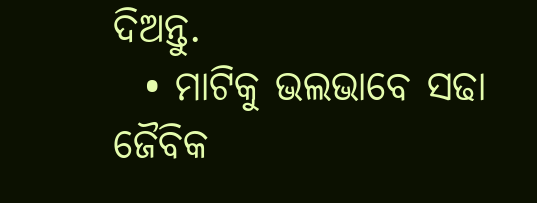ଦିଅନ୍ତୁ.
  • ମାଟିକୁ ଭଲଭାବେ ସଢା ଜୈବିକ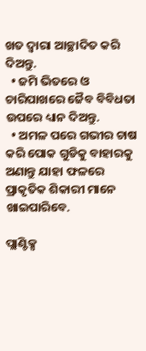ଖତ ଦ୍ୱାରା ଆଚ୍ଛାଦିତ କରି ଦିଅନ୍ତୁ.
  • ଜମି ଭିତରେ ଓ ଚାରିପାଖରେ ଜୈବ ବିବିଧତା ଉପରେ ଧ୍ୟାନ ଦିଅନ୍ତୁ.
  • ଅମଳ ପରେ ଗଭୀର ଚାଷ କରି ପୋକ ଗୁଡିକୁ ବାହାରକୁ ଅଣାନ୍ତୁ ଯାହା ଫଳରେ ପ୍ରାକୃତିକ ଶିକାରୀ ମାନେ ଖାଇପାରିବେ.

ପ୍ଲାଣ୍ଟିକ୍ସ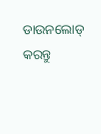ଡାଉନଲୋଡ୍ କରନ୍ତୁ